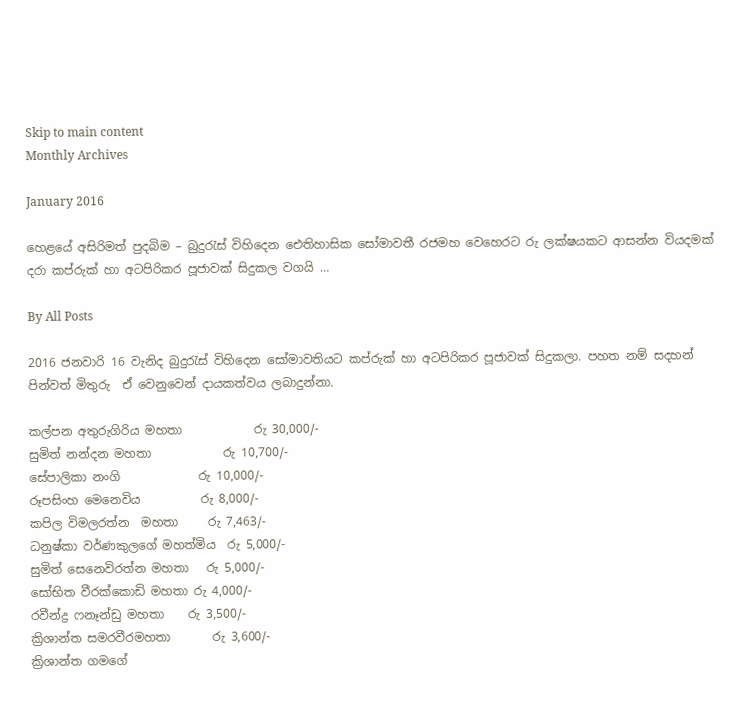Skip to main content
Monthly Archives

January 2016

හෙළයේ අසිරිමත් පුදබිම – බුදුරැස් විහිදෙන ඓතිහාසික සෝමාවතී රජමහ වෙහෙරට රු ලක්ෂයකට ආසන්න වියදමක් දරා කප්රුක් හා අටපිරිකර පූජාවක් සිදුකල වගයි …

By All Posts

2016 ජනවාරි 16 වැනිද බුදුරැස් විහිදෙන සෝමාවතියට කප්රුක් හා අටපිරිකර පූජාවක් සිදුකලා. පහත නම් සදහන් පින්වත් මිතුරු  ඒ වෙනුවෙන් දායකත්වය ලබාදුන්නා.

කල්පන අතුරුගිරිය මහතා            රු 30,000/-
සුමිත් නන්දන මහතා            රු 10,700/-
සේපාලිකා නංගි             රු 10,000/-
රූපසිංහ මෙනෙවිය          රු 8,000/-
කපිල විමලරත්න  මහතා     රු 7,463/-
ධනුෂ්කා වර්ණකුලගේ මහත්මිය  රු 5,000/-
සුමිත් සෙනෙවිරත්න මහතා   රු 5,000/-
සෝභිත වීරක්කොඩි මහතා රු 4,000/-
රවීන්ද්‍ර ෆනෑන්ඩු මහතා    රු 3,500/-
ක්‍රිශාන්ත සමරවීරමහතා       රු 3,600/-
ක්‍රිශාන්ත ගමගේ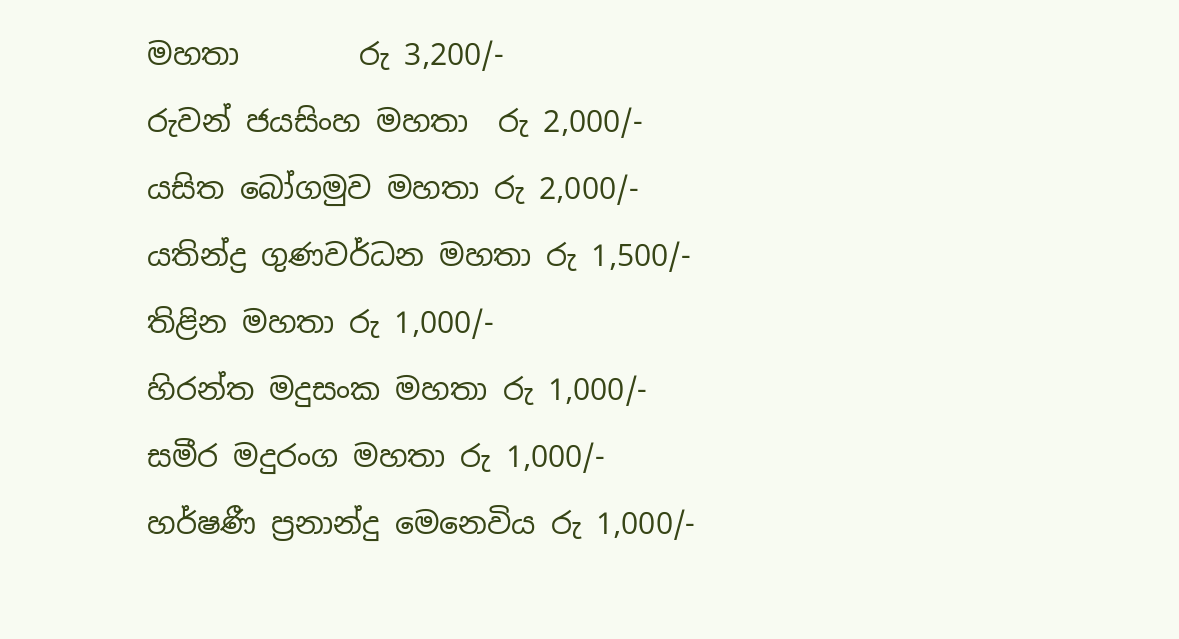මහතා        රු 3,200/-
රුවන් ජයසිංහ මහතා  රු 2,000/-
යසිත බෝගමුව මහතා රු 2,000/-
යතින්ද්‍ර ගුණවර්ධන මහතා රු 1,500/-
තිළින මහතා රු 1,000/-
හිරන්ත මදුසංක මහතා රු 1,000/-
සමීර මදුරංග මහතා රු 1,000/-
හර්ෂණී ප්‍රනාන්දු මෙනෙවිය රු 1,000/-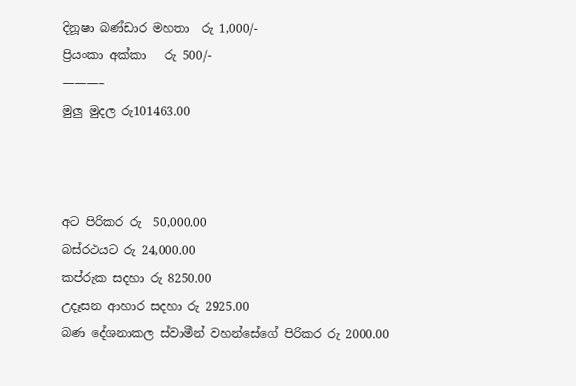දිනූෂා බණ්ඩාර මහතා  රු 1,000/-
ප්‍රියංකා අක්කා   රු 500/-
———–
මුලු මුදල රු101463.00



අට පිරිකර රු  50,000.00
බස්රථයට රු 24,000.00
කප්රුක සදහා රු 8250.00
උදෑසන ආහාර සදහා රු 2925.00
බණ දේශනාකල ස්වාමීන් වහන්සේගේ පිරිකර රු 2000.00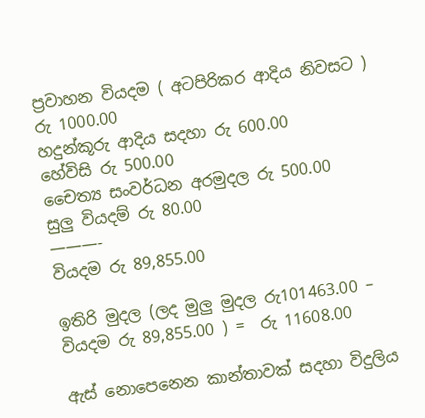ප්‍රවාහන වියදම ( අටපිරිකර ආදිය නිවසට ) රු 1000.00
හදුන්කූරු ආදිය සදහා රු 600.00
හේවිසි රු 500.00
චෛත්‍ය සංවර්ධන අරමුදල රු 500.00
සුලු වියදම් රු 80.00
———-
වියදම රු 89,855.00

ඉතිරි මුදල (ලද මුලු මුදල රු101463.00 – වියදම රු 89,855.00 ) =  රු 11608.00

ඇස් නොපෙනෙන කාන්තාවක් සදහා විදුලිය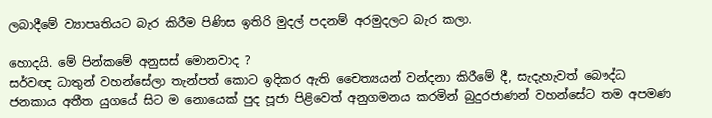ලබාදීමේ ව්‍යාපෘතියට බැර කිරීම පිණිස ඉතිරි මුදල් පදනම් අරමුදලට බැර කලා.

හොදයි. මේ පින්කමේ අනුසස් මොනවාද ?
සර්වඥ ධාතුන් වහන්සේලා තැන්පත් කොට ඉදිකර ඇති චෛත්‍යයන් වන්දනා කිරීමේ දී, සැදැහැවත් බෞද්ධ ජනකාය අතීත යුගයේ සිට ම නොයෙක් පුද පූජා පිළිවෙත් අනුගමනය කරමින් බුදුරජාණන් වහන්සේට තම අපමණ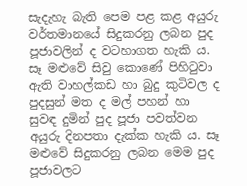සැදැහැ බැති පෙම පළ කළ අයුරු වර්තමානයේ සිදුකරනු ලබන පුද පූජාවලින් ද වටහාගත හැකි ය. සෑ මළුවේ සිවු කොණේ පිහිටුවා ඇති වාහල්කඩ හා බුදු කුටිවල ද පුදසුන් මත ද මල් පහන් හා සුවඳ දුමින් පුද පූජා පවත්වන අයුරු දිනපතා දැක්ක හැකි ය. සෑ මළුවේ සිදුකරනු ලබන මෙම පුද පූජාවලට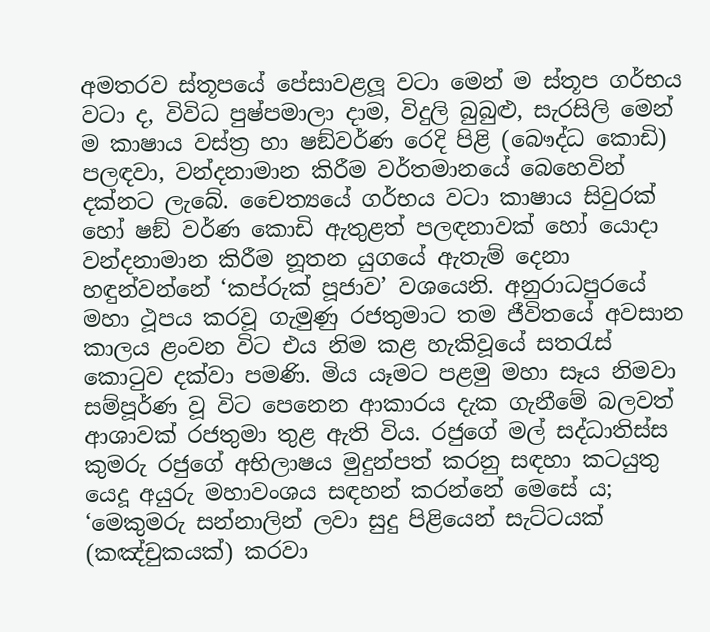අමතරව ස්තූපයේ පේසාවළලූ වටා මෙන් ම ස්තූප ගර්භය වටා ද, විවිධ පුෂ්පමාලා දාම, විදුලි බුබුළු, සැරසිලි මෙන් ම කාෂාය වස්ත්‍ර හා ෂඞ්වර්ණ රෙදි පිළි (බෞද්ධ කොඩි) පලඳවා, වන්දනාමාන කිරීම වර්තමානයේ බෙහෙවින් දක්නට ලැබේ. චෛත්‍යයේ ගර්භය වටා කාෂාය සිවුරක් හෝ ෂඞ් වර්ණ කොඩි ඇතුළත් පලඳනාවක් හෝ යොදා වන්දනාමාන කිරීම නූතන යුගයේ ඇතැම් දෙනා හඳුන්වන්නේ ‘කප්රුක් පූජාව’ වශයෙනි. අනුරාධපුරයේ මහා ථූපය කරවූ ගැමුණු රජතුමාට තම ජීවිතයේ අවසාන කාලය ළංවන විට එය නිම කළ හැකිවූයේ සතරැස් කොටුව දක්වා පමණි. මිය යෑමට පළමු මහා සෑය නිමවා සම්පූර්ණ වූ විට පෙනෙන ආකාරය දැක ගැනීමේ බලවත් ආශාවක් රජතුමා තුළ ඇති විය. රජුගේ මල් සද්ධාතිස්ස කුමරු රජුගේ අභිලාෂය මුදුන්පත් කරනු සඳහා කටයුතු යෙදූ අයුරු මහාවංශය සඳහන් කරන්නේ මෙසේ ය; ‘මෙකුමරු සන්නාලින් ලවා සුදු පිළියෙන් සැට්ටයක් (කඤ්චුකයක්) කරවා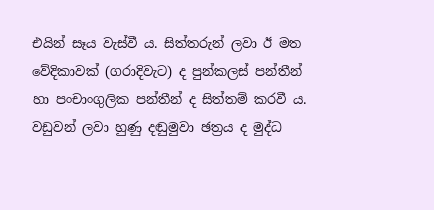එයින් සෑය වැස්වී ය. සිත්තරුන් ලවා ඊ මත වේදිකාවක් (ගරාදිවැට) ද පුන්කලස් පන්තීන් හා පංචාංගුලික පන්තීන් ද සිත්තම් කරවී ය. වඩුවන් ලවා හුණු දඬුමුවා ඡත්‍රය ද මුද්ධ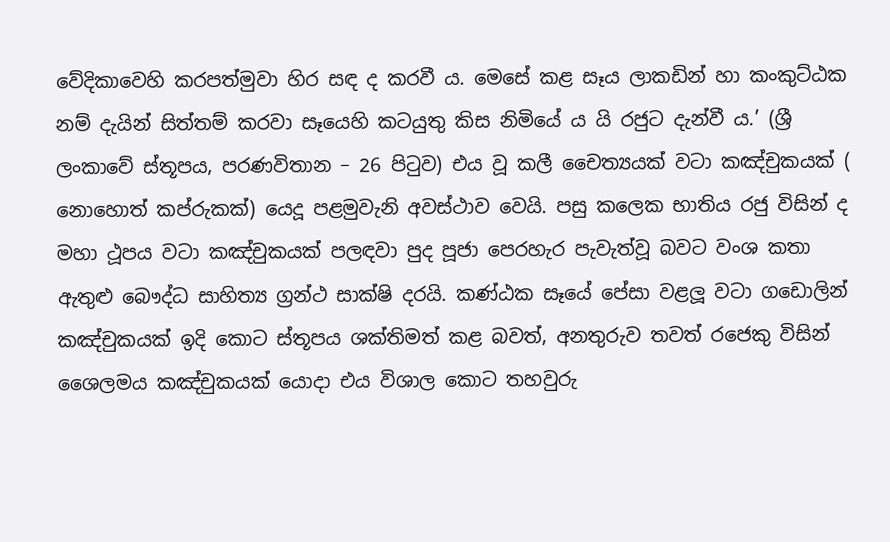වේදිකාවෙහි කරපත්මුවා හිර සඳ ද කරවී ය. මෙසේ කළ සෑය ලාකඩින් හා කංකුට්ඨක නම් දැයින් සිත්තම් කරවා සෑයෙහි කටයුතු කිස නිමියේ ය යි රජුට දැන්වී ය.’ (ශ්‍රී ලංකාවේ ස්තූපය, පරණවිතාන – 26 පිටුව) එය වූ කලී චෛත්‍යයක් වටා කඤ්චුකයක් ( නොහොත් කප්රුකක්) යෙදූ පළමුවැනි අවස්ථාව වෙයි. පසු කලෙක භාතිය රජු විසින් ද මහා ථූපය වටා කඤ්චුකයක් පලඳවා පුද පූජා පෙරහැර පැවැත්වූ බවට වංශ කතා ඇතුළු බෞද්ධ සාහිත්‍ය ග්‍රන්ථ සාක්ෂි දරයි. කණ්ඨක සෑයේ පේසා වළලූ වටා ගඩොලින් කඤ්චුකයක් ඉදි කොට ස්තූපය ශක්තිමත් කළ බවත්, අනතුරුව තවත් රජෙකු විසින් ශෛලමය කඤ්චුකයක් යොදා එය විශාල කොට තහවුරු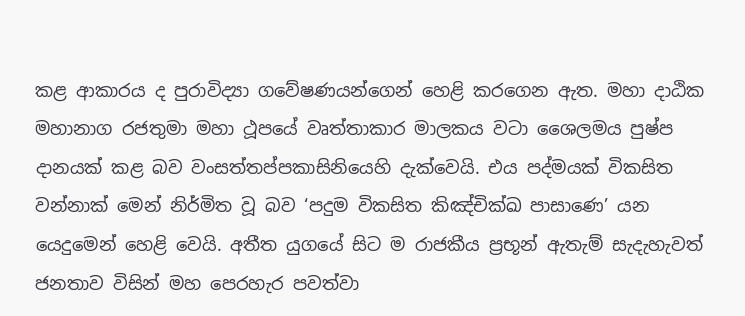කළ ආකාරය ද පුරාවිද්‍යා ගවේෂණයන්ගෙන් හෙළි කරගෙන ඇත. මහා දාඨික මහානාග රජතුමා මහා ථූපයේ වෘත්තාකාර මාලකය වටා ශෛලමය පුෂ්ප දානයක් කළ බව වංසත්තප්පකාසිනියෙහි දැක්වෙයි. එය පද්මයක් විකසිත වන්නාක් මෙන් නිර්මිත වූ බව ‘පදුම විකසිත කිඤ්චික්ඛ පාසාණෙ’ යන යෙදුමෙන් හෙළි වෙයි. අතීත යුගයේ සිට ම රාජකීය ප්‍රභූන් ඇතැම් සැදැහැවත් ජනතාව විසින් මහ පෙරහැර පවත්වා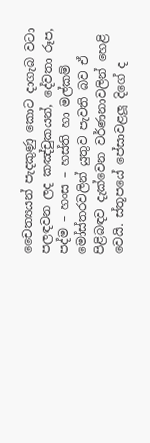චෛත්‍යයන් පැදකුණු කොට දාගැබ වටා පලඳවන ලද කඤ්චුකයන්, දේවතා රූප, පද්ම – හංස – හස්ති හා මල්කම් මෝස්තරවලින් යුතුව පැවති බව ඒ පිළිබඳව දැක්වෙන වර්ණනාවලින් හෙළි වෙයි. ස්තූපයේ පේසාවළලූ දිගේ ද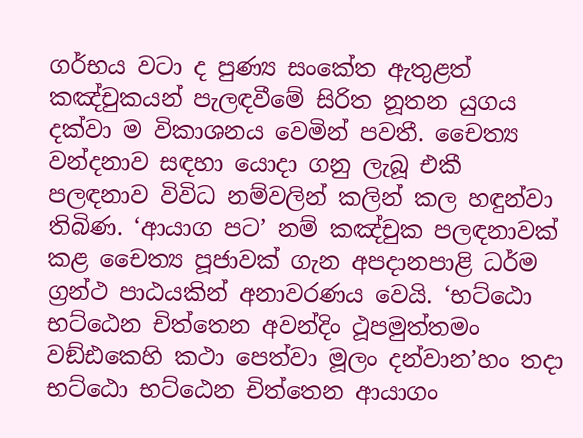ගර්භය වටා ද පුණ්‍ය සංකේත ඇතුළත් කඤ්චුකයන් පැලඳවීමේ සිරිත නූතන යුගය දක්වා ම විකාශනය වෙමින් පවතී. චෛත්‍ය වන්දනාව සඳහා යොදා ගනු ලැබූ එකී පලඳනාව විවිධ නම්වලින් කලින් කල හඳුන්වා තිබිණ. ‘ආයාග පට’ නම් කඤ්චුක පලඳනාවක් කළ චෛත්‍ය පූජාවක් ගැන අපදානපාළි ධර්ම ග්‍රන්ථ පාඨයකින් අනාවරණය වෙයි. ‘භට්ඨො භට්ඨෙන චිත්තෙන අවන්දිං ථූපමුත්තමං වඞ්ඪකෙහි කථා පෙත්වා මූලං දන්වාන’හං තදා භට්ඨො භට්ඨෙන චිත්තෙන ආයාගං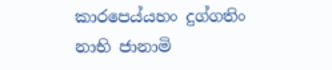කාරපෙය්යහං දුග්ගතිං නාභි ජානාමි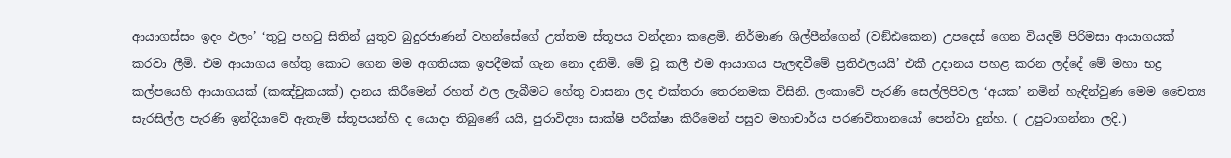ආයාගස්සං ඉදං ඵලං’ ‘තුටු පහටු සිතින් යුතුව බුදුරජාණන් වහන්සේගේ උත්තම ස්තූපය වන්දනා කළෙමි. නිර්මාණ ශිල්පීන්ගෙන් (වඞ්ඪකෙන) උපදෙස් ගෙන වියදම් පිරිමසා ආයාගයක් කරවා ලීමි. එම ආයාගය හේතු කොට ගෙන මම අගතියක ඉපදීමක් ගැන නො දනිමි. මේ වූ කලී එම ආයාගය පැලඳවීමේ ප්‍රතිඵලයයි’ එකී උදානය පහළ කරන ලද්දේ මේ මහා භද්‍ර කල්පයෙහි ආයාගයක් (කඤ්චුකයක්) දානය කිරීමෙන් රහත් ඵල ලැබීමට හේතු වාසනා ලද එක්තරා තෙරනමක විසිනි. ලංකාවේ පැරණි සෙල්ලිපිවල ‘අයක’ නමින් හැඳින්වුණ මෙම චෛත්‍ය සැරසිල්ල පැරණි ඉන්දියාවේ ඇතැම් ස්තූපයන්හි ද යොදා තිබුණේ යයි, පුරාවිද්‍යා සාක්ෂි පරීක්ෂා කිරීමෙන් පසුව මහාචාර්ය පරණවිතානයෝ පෙන්වා දුන්හ. ( උපුටාගන්නා ලදි.)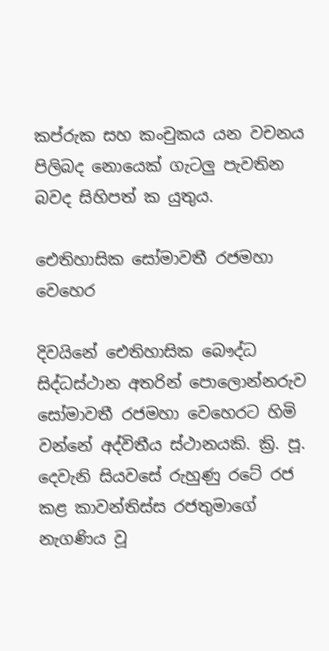කප්රුක සහ කංචුකය යන වචනය පිලිබද නොයෙක් ගැටලු පැවතින බවද සිහිපත් ක යුතුය.

ඓතිහාසික සෝමාවතී රජමහා වෙහෙර

දිවයිනේ ඓතිහාසික බෞද්ධ සිද්ධස්‌ථාන අතරින් පොලොන්නරුව සෝමාවතී රජමහා වෙහෙරට හිමි වන්නේ අද්විතීය ස්‌ථානයකි. ක්‍රි. පූ. දෙවැනි සියවසේ රුහුණු රටේ රජ කළ කාවන්තිස්‌ස රජතුමාගේ නැගණිය වූ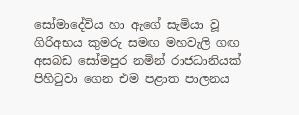සෝමාදේවිය හා ඇගේ සැමියා වූ ගිරිඅභය කුමරු සමඟ මහවැලි ගඟ අසබඩ සෝමපුර නමින් රාජධානියක්‌ පිහිටුවා ගෙන එම පළාත පාලනය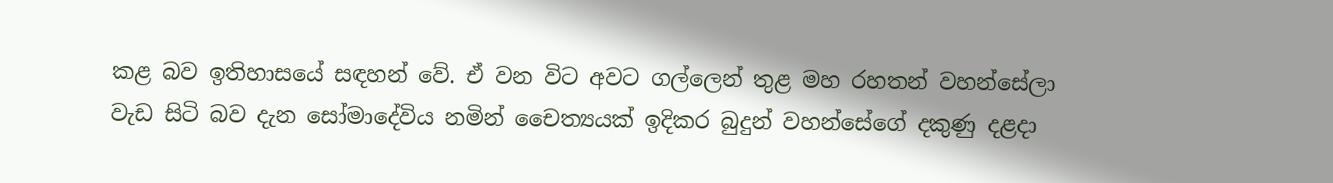කළ බව ඉතිහාසයේ සඳහන් වේ. ඒ වන විට අවට ගල්ලෙන් තුළ මහ රහතන් වහන්සේලා වැඩ සිටි බව දැන සෝමාදේවිය නමින් චෛත්‍යයක්‌ ඉදිකර බුදුන් වහන්සේගේ දකුණු දළදා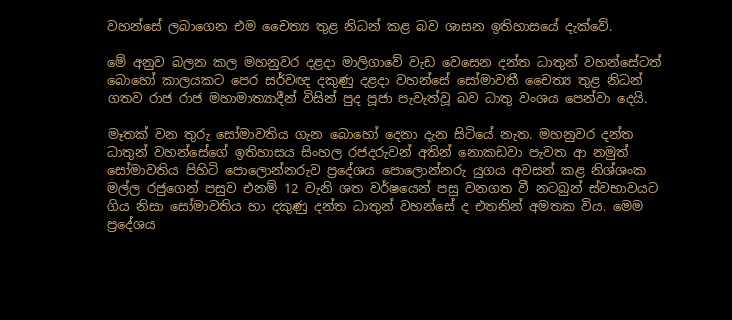වහන්සේ ලබාගෙන එම චෛත්‍ය තුළ නිධන් කළ බව ශාසන ඉතිහාසයේ දැක්‌වේ.

මේ අනුව බලන කල මහනුවර දළදා මාලිගාවේ වැඩ වෙසෙන දන්ත ධාතුන් වහන්සේටත් බොහෝ කාලයකට පෙර සර්වඥ දකුණු දළදා වහන්සේ සෝමාවතී චෛත්‍ය තුළ නිධන් ගතව රාජ රාජ මහාමාත්‍යාදීන් විසින් පුද පූජා පැවැත්වූ බව ධාතු වංශය පෙන්වා දෙයි.

මෑතක්‌ වන තුරු සෝමාවතිය ගැන බොහෝ දෙනා දැන සිටියේ නැත. මහනුවර දන්ත ධාතුන් වහන්සේගේ ඉතිහාසය සිංහල රජදරුවන් අතින් නොකඩවා පැවත ආ නමුත් සෝමාවතිය පිහිටි පොලොන්නරුව ප්‍රදේශය පොලොන්නරු යුගය අවසන් කළ නිශ්ශංක මල්ල රජුගෙන් පසුව එනම් 12 වැනි ශත වර්ෂයෙන් පසු වනගත වී නටබුන් ස්‌වභාවයට ගිය නිසා සෝමාවතිය හා දකුණු දන්ත ධාතුන් වහන්සේ ද එතනින් අමතක විය. මෙම ප්‍රදේශය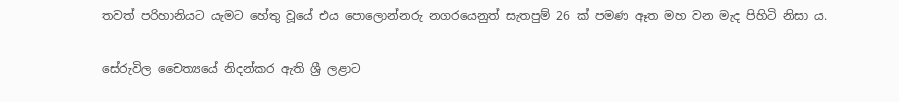තවත් පරිහානියට යැමට හේතු වූයේ එය පොලොන්නරු නගරයෙනුත් සැතපුම් 26 ක්‌ පමණ ඈත මහ වන මැද පිහිටි නිසා ය.

සේරුවිල චෛත්‍යයේ නිදන්කර ඇති ශ්‍රී ලළාට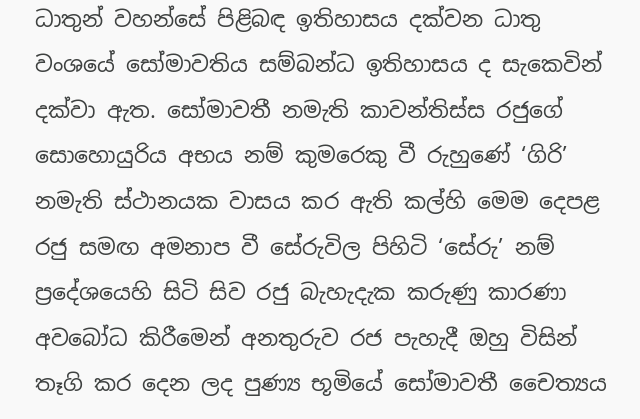ධාතුන් වහන්සේ පිළිබඳ ඉතිහාසය දක්‌වන ධාතු වංශයේ සෝමාවතිය සම්බන්ධ ඉතිහාසය ද සැකෙවින් දක්‌වා ඇත. සෝමාවතී නමැති කාවන්තිස්‌ස රජුගේ සොහොයුරිය අභය නම් කුමරෙකු වී රුහුණේ ‘ගිරි’ නමැති ස්‌ථානයක වාසය කර ඇති කල්හි මෙම දෙපළ රජු සමඟ අමනාප වී සේරුවිල පිහිටි ‘සේරු’ නම් ප්‍රදේශයෙහි සිටි සිව රජු බැහැදැක කරුණු කාරණා අවබෝධ කිරීමෙන් අනතුරුව රජ පැහැදී ඔහු විසින් තෑගි කර දෙන ලද පුණ්‍ය භූමියේ සෝමාවතී චෛත්‍යය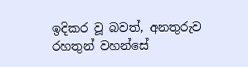ඉදිකර වූ බවත්, අනතුරුව රහතුන් වහන්සේ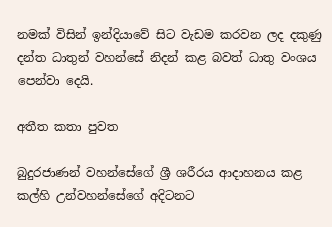නමක්‌ විසින් ඉන්දියාවේ සිට වැඩම කරවන ලද දකුණු දන්ත ධාතුන් වහන්සේ නිදන් කළ බවත් ධාතු වංශය පෙන්වා දෙයි.

අතීත කතා පුවත

බුදුරජාණන් වහන්සේගේ ශ්‍රී ශරීරය ආදාහනය කළ කල්හි උන්වහන්සේගේ අදිටනට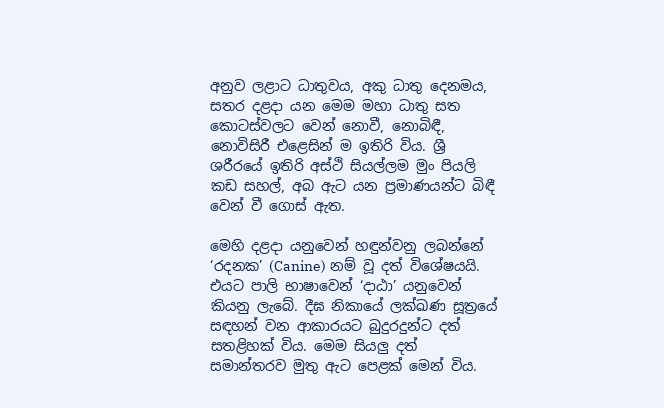අනුව ලළාට ධාතුවය, අකු ධාතු දෙනමය, සතර දළදා යන මෙම මහා ධාතු සත කොටස්‌වලට වෙන් නොවී, නොබිඳී, නොවිසිරී එළෙසින් ම ඉතිරි විය. ශ්‍රී ශරීරයේ ඉතිරි අස්‌ථි සියල්ලම මුං පියලි කඩ සහල්, අබ ඇට යන ප්‍රමාණයන්ට බිඳී වෙන් වී ගොස්‌ ඇත.

මෙහි දළදා යනුවෙන් හඳුන්වනු ලබන්නේ ‘රදනක’ (Canine) නම් වූ දත් විශේෂයයි. එයට පාලි භාෂාවෙන් ‘දාඨා’ යනුවෙන් කියනු ලැබේ. දීඝ නිකායේ ලක්‌ඛණ සූත්‍රයේ සඳහන් වන ආකාරයට බුදුරදුන්ට දත් සතළිහක්‌ විය. මෙම සියලු දත් සමාන්තරව මුතු ඇට පෙළක්‌ මෙන් විය.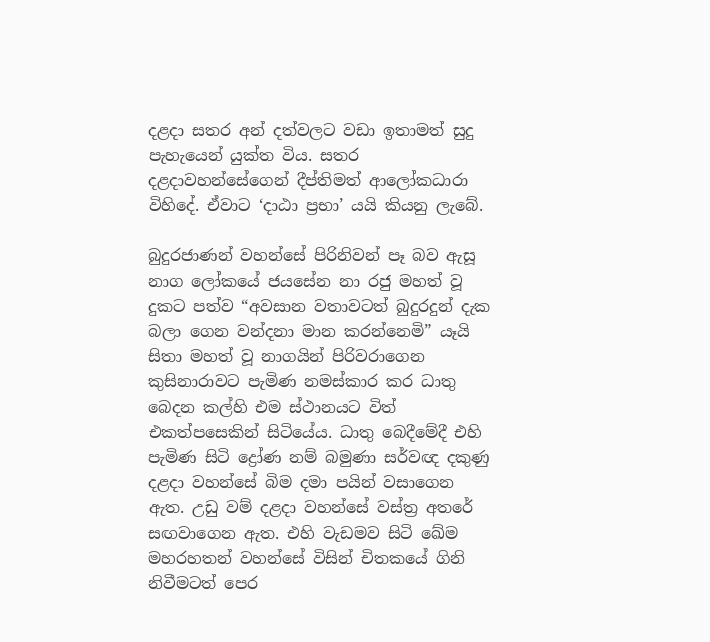දළදා සතර අන් දත්වලට වඩා ඉතාමත් සුදු පැහැයෙන් යුක්‌ත විය. සතර දළදාවහන්සේගෙන් දීප්තිමත් ආලෝකධාරා විහිදේ. ඒවාට ‘දාඨා ප්‍රභා’ යයි කියනු ලැබේ.

බුදුරජාණන් වහන්සේ පිරිනිවන් පෑ බව ඇසූ නාග ලෝකයේ ජයසේන නා රජු මහත් වූ දුකට පත්ව “අවසාන වතාවටත් බුදුරදුන් දැක බලා ගෙන වන්දනා මාන කරන්නෙමි” යෑයි සිතා මහත් වූ නාගයින් පිරිවරාගෙන කුසිනාරාවට පැමිණ නමස්‌කාර කර ධාතු බෙදන කල්හි එම ස්‌ථානයට විත් එකත්පසෙකින් සිටියේය. ධාතු බෙදීමේදී එහි පැමිණ සිටි ද්‍රෝණ නම් බමුණා සර්වඥ දකුණු දළදා වහන්සේ බිම දමා පයින් වසාගෙන ඇත. උඩු වම් දළදා වහන්සේ වස්‌ත්‍ර අතරේ සඟවාගෙන ඇත. එහි වැඩමව සිටි ඛේම මහරහතන් වහන්සේ විසින් චිතකයේ ගිනි නිවීමටත් පෙර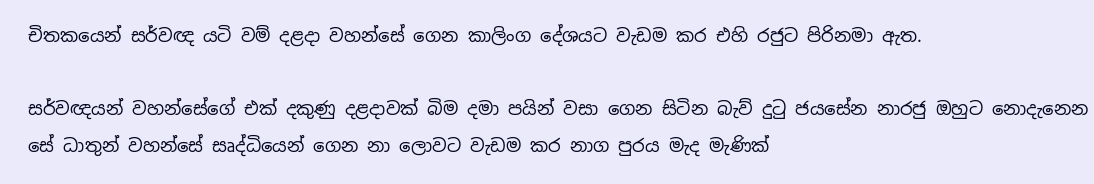චිතකයෙන් සර්වඥ යටි වම් දළදා වහන්සේ ගෙන කාලිංග දේශයට වැඩම කර එහි රජුට පිරිනමා ඇත.

සර්වඥයන් වහන්සේගේ එක්‌ දකුණු දළදාවක්‌ බිම දමා පයින් වසා ගෙන සිටින බැව් දුටු ජයසේන නාරජු ඔහුට නොදැනෙන සේ ධාතුන් වහන්සේ සෘද්ධියෙන් ගෙන නා ලොවට වැඩම කර නාග පුරය මැද මැණික්‌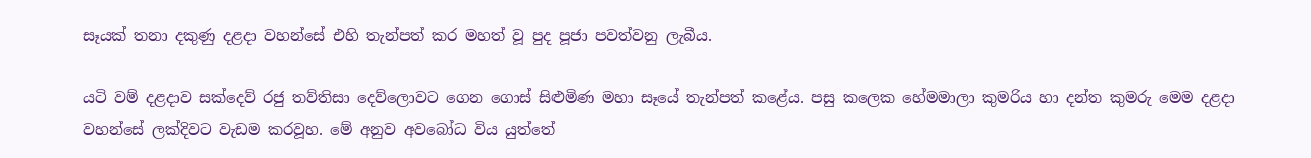සෑයක්‌ තනා දකුණු දළදා වහන්සේ එහි තැන්පත් කර මහත් වූ පුද පූජා පවත්වනු ලැබීය.

යටි වම් දළදාව සක්‌දෙව් රජු තව්තිසා දෙව්ලොවට ගෙන ගොස්‌ සිළුමිණ මහා සෑයේ තැන්පත් කළේය. පසු කලෙක හේමමාලා කුමරිය හා දන්ත කුමරු මෙම දළදා වහන්සේ ලක්‌දිවට වැඩම කරවූහ. මේ අනුව අවබෝධ විය යුත්තේ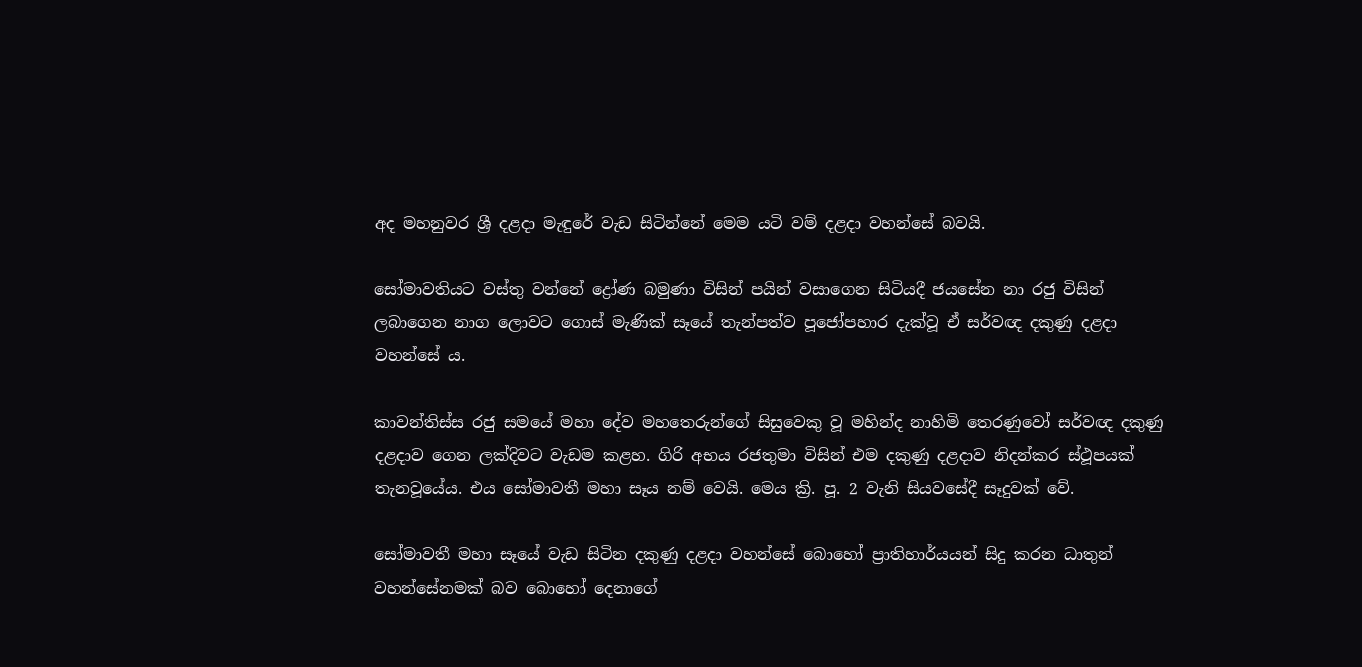අද මහනුවර ශ්‍රී දළදා මැඳුරේ වැඩ සිටින්නේ මෙම යටි වම් දළදා වහන්සේ බවයි.

සෝමාවතියට වස්‌තු වන්නේ ද්‍රෝණ බමුණා විසින් පයින් වසාගෙන සිටියදී ජයසේන නා රජු විසින් ලබාගෙන නාග ලොවට ගොස්‌ මැණික්‌ සෑයේ තැන්පත්ව පූජෝපහාර දැක්‌වූ ඒ සර්වඥ දකුණු දළදා වහන්සේ ය.

කාවන්තිස්‌ස රජු සමයේ මහා දේව මහතෙරුන්ගේ සිසුවෙකු වූ මහින්ද නාහිමි තෙරණුවෝ සර්වඥ දකුණු දළදාව ගෙන ලක්‌දිවට වැඩම කළහ. ගිරි අභය රජතුමා විසින් එම දකුණු දළදාව නිදන්කර ස්‌ථූපයක්‌ තැනවූයේය. එය සෝමාවතී මහා සෑය නම් වෙයි. මෙය ක්‍රි. පූ. 2 වැනි සියවසේදී සෑදුවක්‌ වේ.

සෝමාවතී මහා සෑයේ වැඩ සිටින දකුණු දළදා වහන්සේ බොහෝ ප්‍රාතිහාර්යයන් සිදු කරන ධාතුන් වහන්සේනමක්‌ බව බොහෝ දෙනාගේ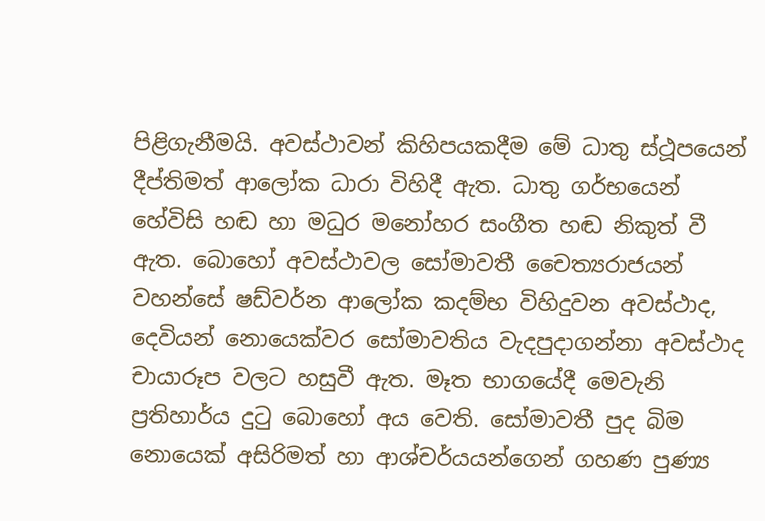පිළිගැනීමයි. අවස්‌ථාවන් කිහිපයකදීම මේ ධාතු ස්‌ථූපයෙන් දීප්තිමත් ආලෝක ධාරා විහිදී ඇත. ධාතු ගර්භයෙන් හේවිසි හඬ හා මධුර මනෝහර සංගීත හඬ නිකුත් වී ඇත. බොහෝ අවස්ථාවල සෝමාවතී චෛත්‍යරාජයන් වහන්සේ ෂඩ්වර්න ආලෝක කදම්භ විහිදුවන අවස්ථාද, දෙවියන් නොයෙක්වර සෝමාවතිය වැදපුදාගන්නා අවස්ථාද චායාරූප වලට හසුවී ඇත. මෑත භාගයේදී මෙවැනි ප්‍රතිහාර්ය දුටු බොහෝ අය වෙති. සෝමාවතී පුද බිම නොයෙක්‌ අසිරිමත් හා ආශ්චර්යයන්ගෙන් ගහණ පුණ්‍ය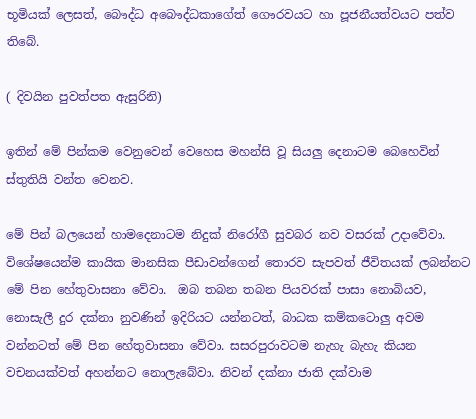භූමියක්‌ ලෙසත්, බෞද්ධ අබෞද්ධකාගේත් ගෞරවයට හා පූජනීයත්වයට පත්ව තිබේ.

( දිවයින පුවත්පත ඇසුරිනි)

ඉතින් මේ පින්කම වෙනුවෙන් වෙහෙස මහන්සි වූ සියලු දෙනාටම බෙහෙවින් ස්තුතියි වන්ත වෙනව.

මේ පින් බලයෙන් හාමදෙනාටම නිදුක් නිරෝගී සුවබර නව වසරක් උදාවේවා. විශේෂයෙන්ම කායික මානසික පීඩාවන්ගෙන් තොරව සැපවත් ජීවිතයක් ලබන්නට මේ පින හේතුවාසනා වේවා.  ඔබ තබන තබන පියවරක් පාසා නොබියව, නොසැලී දුර දක්නා නුවණින් ඉදිරියට යන්නටත්, බාධක කම්කටොලු අවම වන්නටත් මේ පින හේතුවාසනා වේවා. සසරපුරාවටම නැහැ බැහැ කියන වචනයක්වත් අහන්නට නොලැබේවා. නිවන් දක්නා ජාති දක්වාම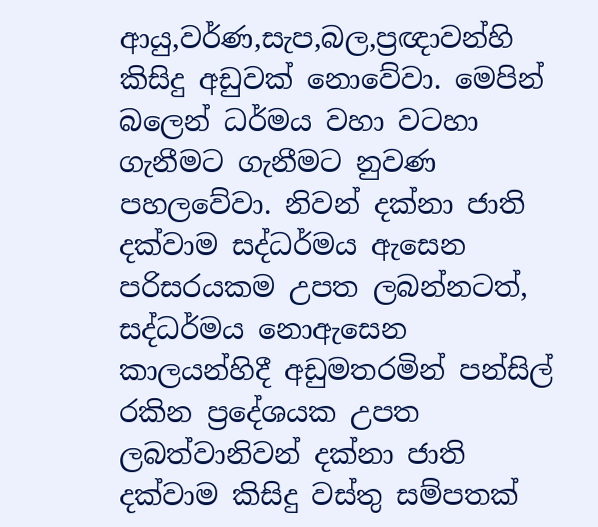ආයු,වර්ණ,සැප,බල,ප්‍රඥාවන්හි කිසිදු අඩුවක් නොවේවා. මෙපින් බලෙන් ධර්මය වහා වටහා ගැනීමට ගැනීමට නුවණ පහලවේවා. නිවන් දක්නා ජාති දක්වාම සද්ධර්මය ඇසෙන පරිසරයකම උපත ලබන්නටත්, සද්ධර්මය නොඇසෙන කාලයන්හිදී අඩුමතරමින් පන්සිල් රකින ප්‍රදේශයක උපත ලබත්වානිවන් දක්නා ජාති දක්වාම කිසිදු වස්තු සම්පතක්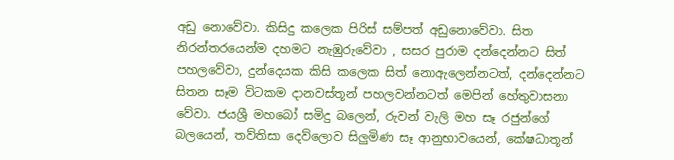අඩු නොවේවා. කිසිදු කලෙක පිරිස් සම්පත් අඩුනොවේවා. සිත නිරන්තරයෙන්ම දහමට නැඹුරුවේවා , සසර පුරාම දන්දෙන්නට සිත් පහලවේවා, දුන්දෙයක කිසි කලෙක සිත් නොඇලෙන්නටත්, දන්දෙන්නට සිතන සෑම විටකම දානවස්තූන් පහලවන්නටත් මෙපින් හේතුවාසනා වේවා. ජයශ්‍රී මහබෝ සමිදු බලෙන්, රුවන් වැලි මහ සෑ රජුන්ගේ බලයෙන්, තව්තිසා දෙව්ලොව සිලුමිණ සෑ ආනුභාවයෙන්, කේෂධාතූන්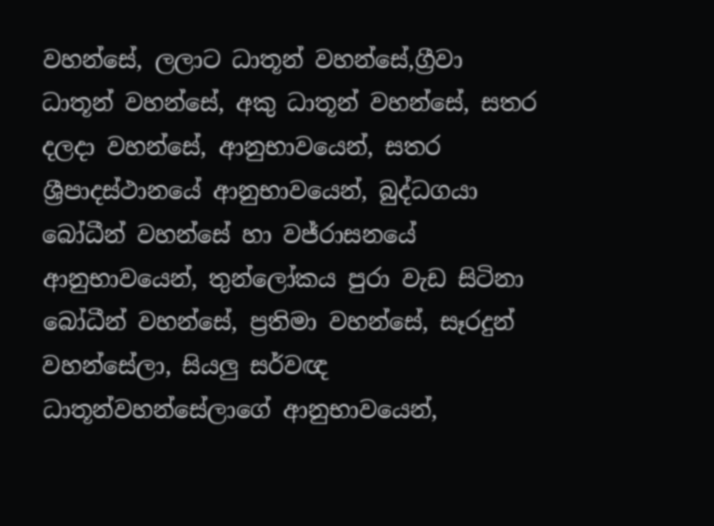වහන්සේ, ලලාට ධාතූන් වහන්සේ,ග්‍රීවා ධාතූන් වහන්සේ, අකු ධාතූන් වහන්සේ, සතර දලදා වහන්සේ, ආනුභාවයෙන්, සතර ශ්‍රීපාදස්ථානයේ ආනුභාවයෙන්, බුද්ධගයා බෝධීන් වහන්සේ හා වජ්රාසනයේ ආනුභාවයෙන්, තුන්ලෝකය පුරා වැඩ සිටිනා බෝධීන් වහන්සේ, ප්‍රතිමා වහන්සේ, සෑරදුන් වහන්සේලා, සියලු සර්වඥ ධාතූන්වහන්සේලාගේ ආනුභාවයෙන්,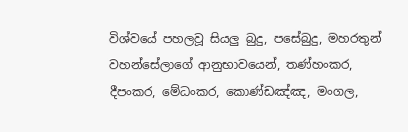විශ්වයේ පහලවූ සියලු බුදු, පසේබුදු, මහරතුන් වහන්සේලාගේ ආනුභාවයෙන්, තණ්හංකර, දීපංකර, මේධංකර, කොණ්ඩඤ්ඤ, මංගල,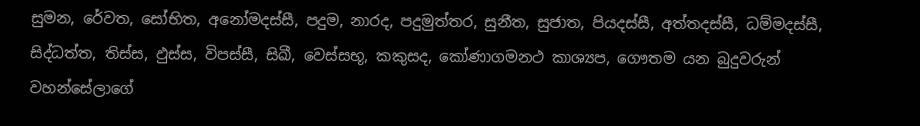සුමන, රේවත, සෝභිත, අනෝමදස්සී, පදුම, නාරද, පදුමුත්තර, සුනීත, සුජාත, පියදස්සී, අත්තදස්සී, ධම්මදස්සී, සිද්ධත්ත, තිස්ස, ඵුස්ස, විපස්සී, සිඛී, වෙස්සභූ, කකුසද, කෝණාගමනථ කාශ්‍යප, ගෞතම යන බුදුවරුන් වහන්සේලාගේ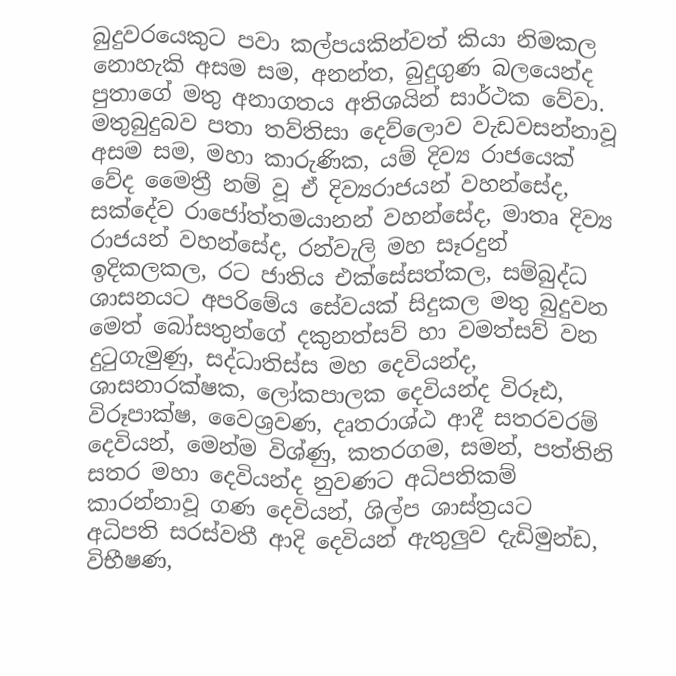බුදුවරයෙකුට පවා කල්පයකින්වත් කියා නිමකල නොහැකි අසම සම, අනන්ත, බුදුගුණ බලයෙන්ද පුතාගේ මතු අනාගතය අතිශයින් සාර්ථක වේවා. මතුබුදුබව පතා තව්තිසා දෙව්ලොව වැඩවසන්නාවූ අසම සම, මහා කාරුණික, යම් දිව්‍ය රාජයෙක් වේද මෛත්‍රී නම් වූ ඒ දිව්‍යරාජයන් වහන්සේද, සක්දේව රාජෝත්තමයානන් වහන්සේද, මාතෘ දිව්‍ය රාජයන් වහන්සේද, රන්වැලි මහ සෑරදුන් ඉදිකලකල, රට ජාතිය එක්සේසත්කල, සම්බුද්ධ ශාසනයට අපරිමේය සේවයක් සිදුකල මතු බුදුවන මෙත් බෝසතුන්ගේ දකුනත්සව් හා වමත්සව් වන දුටුගැමුණු, සද්ධාතිස්ස මහ දෙවියන්ද, ශාසනාරක්ෂක, ලෝකපාලක දෙවියන්ද විරූඪ, විරූපාක්ෂ, වෛශ්‍රවණ, දෘතරාශ්ඨ ආදී සතරවරම් දෙවියන්, මෙන්ම විශ්ණු, කතරගම, සමන්, පත්තිනි සතර මහා දෙවියන්ද නුවණට අධිපතිකම් කාරන්නාවූ ගණ දෙවියන්, ශිල්ප ශාස්ත්‍රයට අධිපති සරස්වතී ආදි දෙවියන් ඇතුලුව දැඩිමුන්ඩ, විභීෂණ,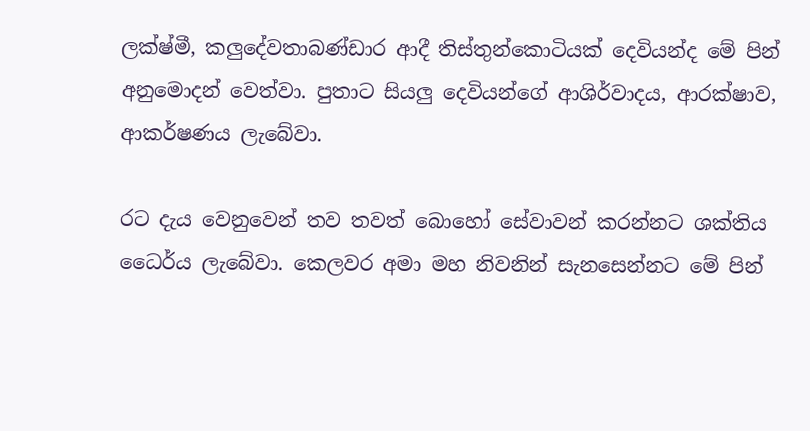ලක්ෂ්මී, කලුදේවතාබණ්ඩාර ආදී තිස්තුන්කොටියක් දෙවියන්ද මේ පින් අනුමොදන් වෙත්වා. පුතාට සියලු දෙවියන්ගේ ආශිර්වාදය, ආරක්ෂාව, ආකර්ෂණය ලැබේවා.

රට දැය වෙනුවෙන් තව තවත් බොහෝ සේවාවන් කරන්නට ශක්තිය ධෛර්ය ලැබේවා. කෙලවර අමා මහ නිවනින් සැනසෙන්නට මේ පින්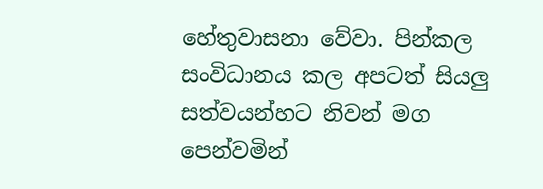හේතුවාසනා වේවා. පින්කල සංවිධානය කල අපටත් සියලු සත්වයන්හට නිවන් මග පෙන්වමින්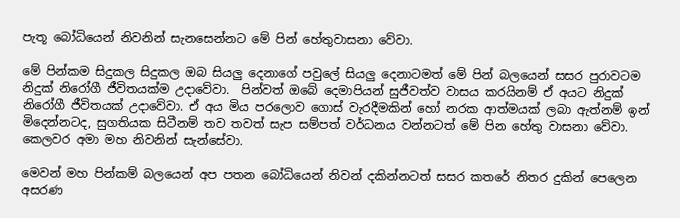පැතූ බෝධියෙන් නිවනින් සැනසෙන්නට මේ පින් හේතුවාසනා වේවා.

මේ පින්කම සිදුකල සිදුකල ඔබ සියලු දෙනාගේ පවුලේ සියලු දෙනාටමත් මේ පින් බලයෙන් සසර පුරාවටම නිදුක් නිරෝගී ජීවිතයක්ම උදාවේවා.  පින්වත් ඔබේ දෙමාපියන් සුජීවත්ව වාසය කරයිනම් ඒ අයට නිදුක් නිරෝගී ජීවිතයක් උදාවේවා. ඒ අය මිය පරලොව ගොස් වැරදීමකින් හෝ නරක ආත්මයක් ලබා ඇත්නම් ඉන් මිදෙන්නටද, සුගතියක සිටීනම් තව තවත් සැප සම්පත් වර්ධනය වන්නටත් මේ පින හේතු වාසනා වේවා. කෙලවර අමා මහ නිවනින් සැන්සේවා.

මෙවන් මහ පින්කම් බලයෙන් අප පතන බෝධියෙන් නිවන් දකින්නටත් සසර කතරේ නිතර දුකින් පෙලෙන අසරණ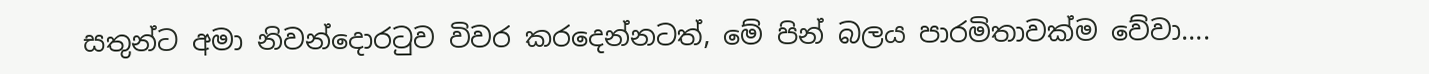සතුන්ට අමා නිවන්දොරටුව විවර කරදෙන්නටත්, මේ පින් බලය පාරමිතාවක්ම වේවා….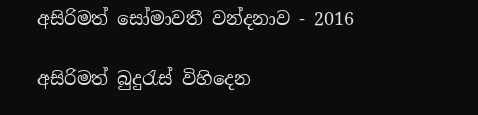අසිරිමත් සෝමාවතී වන්දනාව - 2016

අසිරිමත් බුදුරැස් විහිදෙන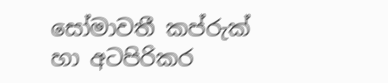සෝමාවතී කප්රුක් හා අටපිරිකර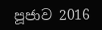පූජාව 2016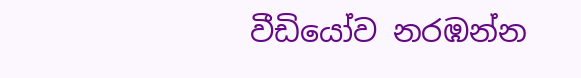වීඩියෝව නරඹන්න